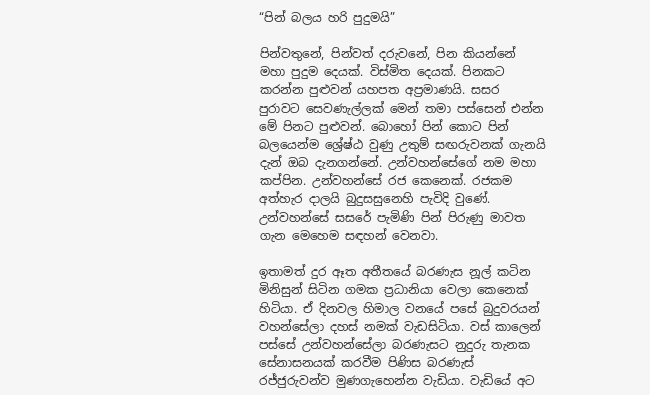“පින් බලය හරි පුදුමයි”

පින්වතුනේ, පින්වත් දරුවනේ, පින කියන්නේ මහා පුදුම දෙයක්. විස්මිත දෙයක්. පිනකට කරන්න පුළුවන් යහපත අප්‍රමාණයි. සසර පුරාවට සෙවණැල්ලක් මෙන් තමා පස්සෙන් එන්න මේ පිනට පුළුවන්. බොහෝ පින් කොට පින් බලයෙන්ම ශ්‍රේෂ්ඨ වුණු උතුම් සඟරුවනක් ගැනයි දැන් ඔබ දැනගන්නේ. උන්වහන්සේගේ නම මහා කප්පින. උන්වහන්සේ රජ කෙනෙක්. රජකම අත්හැර දාලයි බුදුසසුනෙහි පැවිදි වුණේ. උන්වහන්සේ සසරේ පැමිණි පින් පිරුණු මාවත ගැන මෙහෙම සඳහන් වෙනවා.

ඉතාමත් දුර ඈත අතීතයේ බරණැස නූල් කටින මිනිසුන් සිටින ගමක ප්‍රධානියා වෙලා කෙනෙක් හිටියා. ඒ දිනවල හිමාල වනයේ පසේ බුදුවරයන් වහන්සේලා දහස් නමක් වැඩසිටියා. වස් කාලෙන් පස්සේ උන්වහන්සේලා බරණැසට නුදුරු තැනක සේනාසනයක් කරවීම පිණිස බරණැස් රජ්ජුරුවන්ව මුණගැහෙන්න වැඩියා. වැඩියේ අට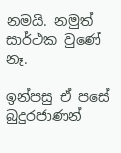නමයි. නමුත් සාර්ථක වුණේ නෑ.

ඉන්පසු ඒ පසේ බුදුරජාණන්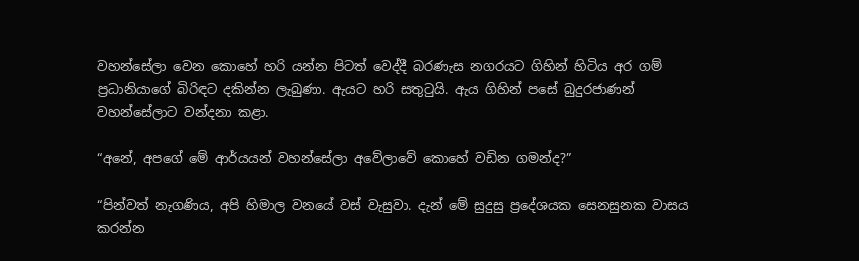වහන්සේලා වෙන කොහේ හරි යන්න පිටත් වෙද්දී බරණැස නගරයට ගිහින් හිටිය අර ගම් ප්‍රධානියාගේ බිරිඳට දකින්න ලැබුණා. ඇයට හරි සතුටුයි. ඇය ගිහින් පසේ බුදුරජාණන් වහන්සේලාට වන්දනා කළා.

“අනේ, අපගේ මේ ආර්යයන් වහන්සේලා අවේලාවේ කොහේ වඩින ගමන්ද?”

“පින්වත් නැගණිය, අපි හිමාල වනයේ වස් වැසුවා. දැන් මේ සුදුසු ප්‍රදේශයක සෙනසුනක වාසය කරන්න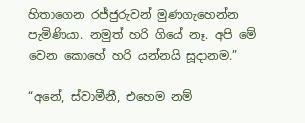හිතාගෙන රජ්ජුරුවන් මුණගැහෙන්න පැමිණියා. නමුත් හරි ගියේ නෑ. අපි මේ වෙන කොහේ හරි යන්නයි සූදානම.”

“අනේ, ස්වාමීනී, එහෙම නම්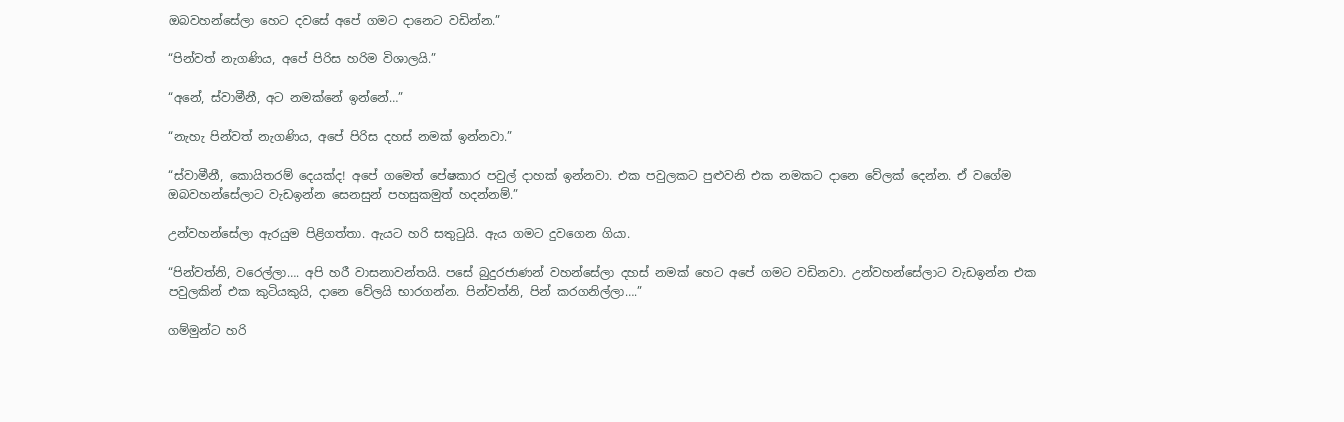ඔබවහන්සේලා හෙට දවසේ අපේ ගමට දානෙට වඩින්න.”

“පින්වත් නැගණිය, අපේ පිරිස හරිම විශාලයි.”

“අනේ, ස්වාමීනී, අට නමක්නේ ඉන්නේ…”

“නැහැ පින්වත් නැගණිය, අපේ පිරිස දහස් නමක් ඉන්නවා.”

“ස්වාමීනී, කොයිතරම් දෙයක්ද! අපේ ගමෙත් පේෂකාර පවුල් දාහක් ඉන්නවා. එක පවුලකට පුළුවනි එක නමකට දානෙ වේලක් දෙන්න. ඒ වගේම ඔබවහන්සේලාට වැඩඉන්න සෙනසුන් පහසුකමුත් හදන්නම්.”

උන්වහන්සේලා ඇරයුම පිළිගත්තා. ඇයට හරි සතුටුයි. ඇය ගමට දුවගෙන ගියා.

“පින්වත්නි, වරෙල්ලා…. අපි හරී වාසනාවන්තයි. පසේ බුදුරජාණන් වහන්සේලා දහස් නමක් හෙට අපේ ගමට වඩිනවා. උන්වහන්සේලාට වැඩඉන්න එක පවුලකින් එක කුටියකුයි, දානෙ වේලයි භාරගන්න. පින්වත්නි, පින් කරගනිල්ලා….”

ගම්මුන්ට හරි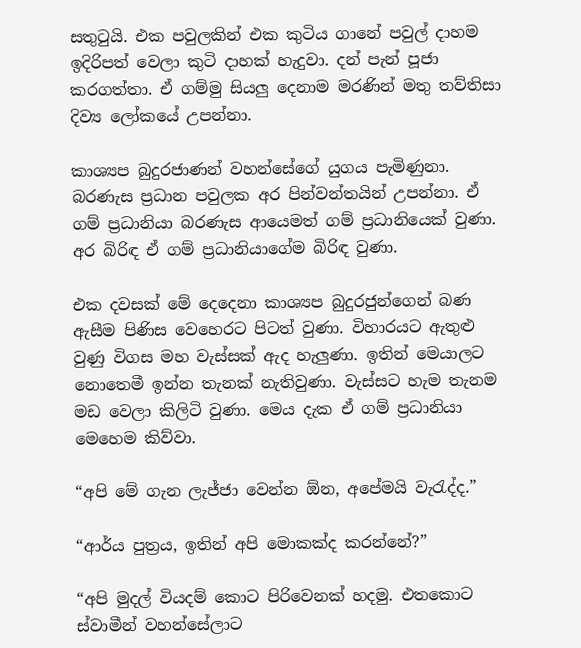සතුටුයි. එක පවුලකින් එක කුටිය ගානේ පවුල් දාහම ඉදිරිපත් වෙලා කුටි දාහක් හැදුවා. දන් පැන් පූජා කරගත්තා. ඒ ගම්මු සියලු දෙනාම මරණින් මතු තව්තිසා දිව්‍ය ලෝකයේ උපන්නා.

කාශ්‍යප බුදුරජාණන් වහන්සේගේ යුගය පැමිණුනා. බරණැස ප්‍රධාන පවුලක අර පින්වන්තයින් උපන්නා. ඒ ගම් ප්‍රධානියා බරණැස ආයෙමත් ගම් ප්‍රධානියෙක් වුණා. අර බිරිඳ ඒ ගම් ප්‍රධානියාගේම බිරිඳ වුණා.

එක දවසක් මේ දෙදෙනා කාශ්‍යප බුදුරජුන්ගෙන් බණ ඇසීම පිණිස වෙහෙරට පිටත් වුණා. විහාරයට ඇතුළු වුණු විගස මහ වැස්සක් ඇද හැලුණා. ඉතින් මෙයාලට නොතෙමී ඉන්න තැනක් නැතිවුණා. වැස්සට හැම තැනම මඩ වෙලා කිලිටි වුණා. මෙය දැක ඒ ගම් ප්‍රධානියා මෙහෙම කිව්වා.

“අපි මේ ගැන ලැජ්ජා වෙන්න ඕන, අපේමයි වැරැද්ද.”

“ආර්ය පුත්‍රය, ඉතින් අපි මොකක්ද කරන්නේ?”

“අපි මුදල් වියදම් කොට පිරිවෙනක් හදමු. එතකොට ස්වාමීන් වහන්සේලාට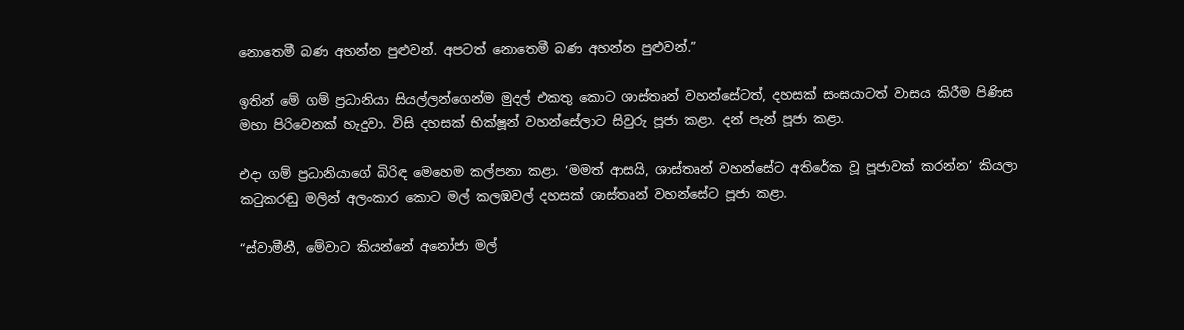නොතෙමී බණ අහන්න පුළුවන්. අපටත් නොතෙමී බණ අහන්න පුළුවන්.”

ඉතින් මේ ගම් ප්‍රධානියා සියල්ලන්ගෙන්ම මුදල් එකතු කොට ශාස්තෘන් වහන්සේටත්, දහසක් සංඝයාටත් වාසය කිරීම පිණිස මහා පිරිවෙනක් හැදුවා. විසි දහසක් භික්ෂූන් වහන්සේලාට සිවුරු පූජා කළා. දන් පැන් පූජා කළා.

එදා ගම් ප්‍රධානියාගේ බිරිඳ මෙහෙම කල්පනා කළා. ‘මමත් ආසයි, ශාස්තෘන් වහන්සේට අතිරේක වූ පූජාවක් කරන්න’ කියලා කටුකරඬු මලින් අලංකාර කොට මල් කලඹවල් දහසක් ශාස්තෘන් වහන්සේට පූජා කළා.

“ස්වාමීනී, මේවාට කියන්නේ අනෝජා මල්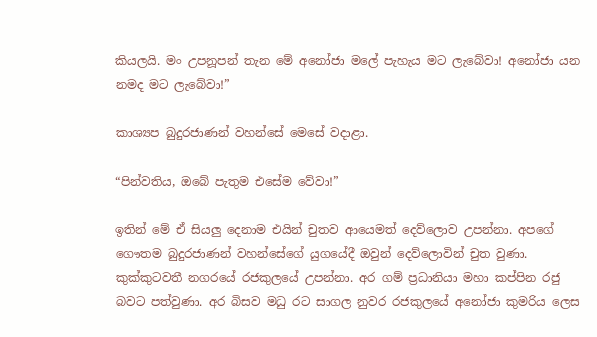කියලයි. මං උපනූපන් තැන මේ අනෝජා මලේ පැහැය මට ලැබේවා! අනෝජා යන නමද මට ලැබේවා!”

කාශ්‍යප බුදුරජාණන් වහන්සේ මෙසේ වදාළා.

“පින්වතිය, ඔබේ පැතුම එසේම වේවා!”

ඉතින් මේ ඒ සියලු දෙනාම එයින් චුතව ආයෙමත් දෙව්ලොව උපන්නා. අපගේ ගෞතම බුදුරජාණන් වහන්සේගේ යුගයේදී ඔවුන් දෙව්ලොවින් චුත වුණා. කුක්කුටවතී නගරයේ රජකුලයේ උපන්නා. අර ගම් ප්‍රධානියා මහා කප්පින රජු බවට පත්වුණා. අර බිසව මධු රට සාගල නුවර රජකුලයේ අනෝජා කුමරිය ලෙස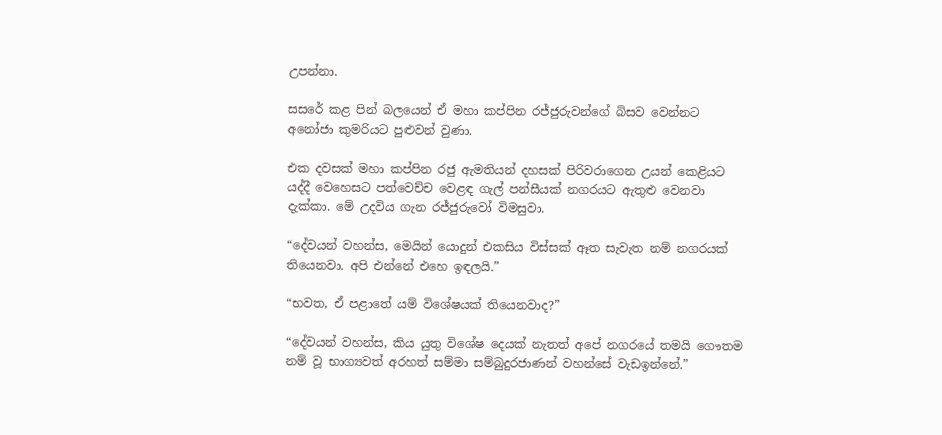උපන්නා.

සසරේ කළ පින් බලයෙන් ඒ මහා කප්පින රජ්ජුරුවන්ගේ බිසව වෙන්නට අනෝජා කුමරියට පුළුවන් වුණා.

එක දවසක් මහා කප්පින රජු ඇමතියන් දහසක් පිරිවරාගෙන උයන් කෙළියට යද්දී වෙහෙසට පත්වෙච්ච වෙළඳ ගැල් පන්සීයක් නගරයට ඇතුළු වෙනවා දැක්කා. මේ උදවිය ගැන රජ්ජුරුවෝ විමසුවා.

“දේවයන් වහන්ස, මෙයින් යොදුන් එකසිය විස්සක් ඈත සැවැත නම් නගරයක් තියෙනවා. අපි එන්නේ එහෙ ඉඳලයි.”

“භවත, ඒ පළාතේ යම් විශේෂයක් තියෙනවාද?”

“දේවයන් වහන්ස, කිය යුතු විශේෂ දෙයක් නැතත් අපේ නගරයේ තමයි ගෞතම නම් වූ භාග්‍යවත් අරහත් සම්මා සම්බුදුරජාණන් වහන්සේ වැඩඉන්නේ.”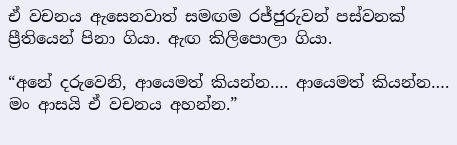ඒ වචනය ඇසෙනවාත් සමඟම රජ්ජුරුවන් පස්වනක් ප්‍රීතියෙන් පිනා ගියා. ඇඟ කිලිපොලා ගියා.

“අනේ දරුවෙනි, ආයෙමත් කියන්න…. ආයෙමත් කියන්න…. මං ආසයි ඒ වචනය අහන්න.”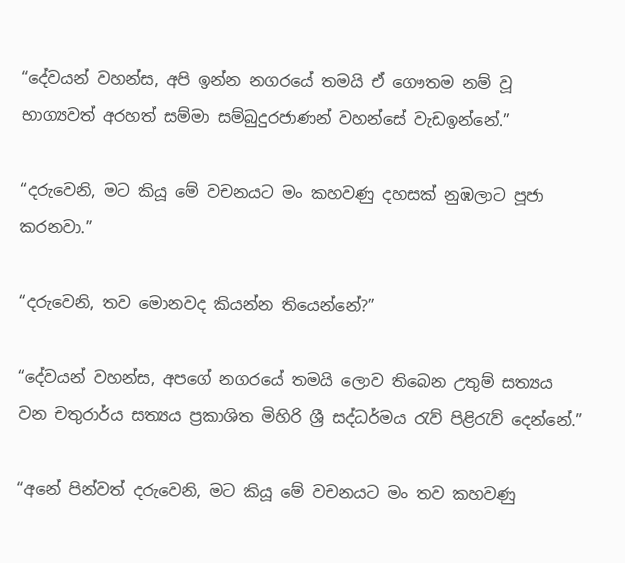“දේවයන් වහන්ස, අපි ඉන්න නගරයේ තමයි ඒ ගෞතම නම් වූ භාග්‍යවත් අරහත් සම්මා සම්බුදුරජාණන් වහන්සේ වැඩඉන්නේ.”

“දරුවෙනි, මට කියූ මේ වචනයට මං කහවණු දහසක් නුඹලාට පූජා කරනවා.”

“දරුවෙනි, තව මොනවද කියන්න තියෙන්නේ?”

“දේවයන් වහන්ස, අපගේ නගරයේ තමයි ලොව තිබෙන උතුම් සත්‍යය වන චතුරාර්ය සත්‍යය ප්‍රකාශිත මිහිරි ශ්‍රී සද්ධර්මය රැව් පිළිරැව් දෙන්නේ.”

“අනේ පින්වත් දරුවෙනි, මට කියූ මේ වචනයට මං තව කහවණු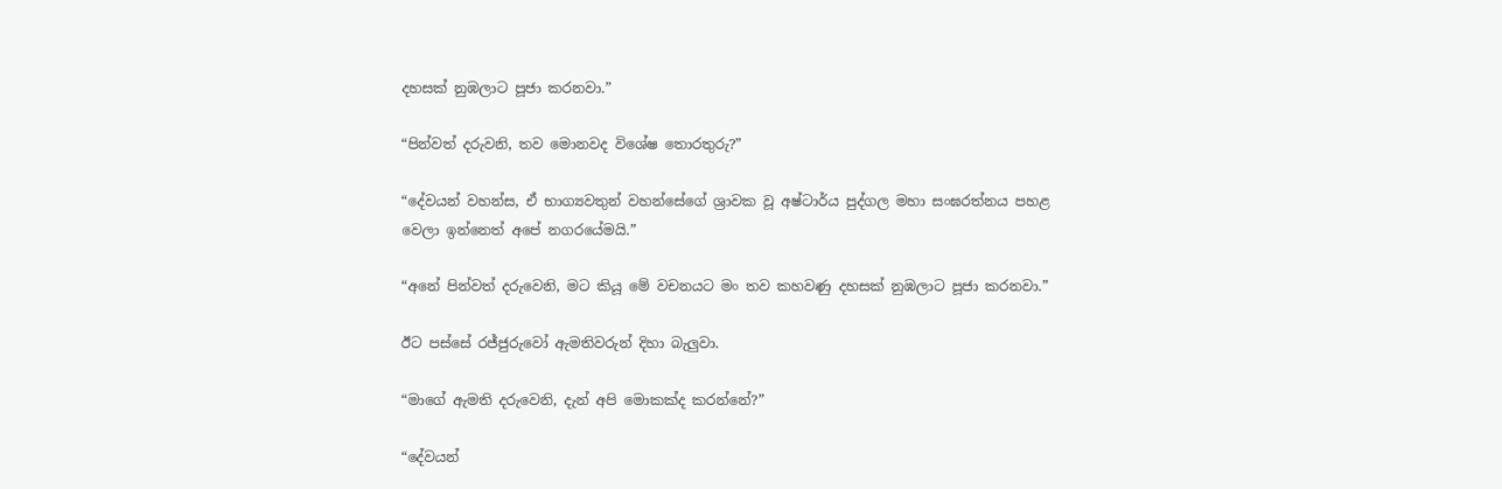දහසක් නුඹලාට පූජා කරනවා.”

“පින්වත් දරුවනි, තව මොනවද විශේෂ තොරතුරු?”

“දේවයන් වහන්ස, ඒ භාග්‍යවතුන් වහන්සේගේ ශ්‍රාවක වූ අෂ්ටාර්ය පුද්ගල මහා සංඝරත්නය පහළ වෙලා ඉන්නෙත් අපේ නගරයේමයි.”

“අනේ පින්වත් දරුවෙනි, මට කියූ මේ වචනයට මං තව කහවණු දහසක් නුඹලාට පූජා කරනවා.”

ඊට පස්සේ රජ්ජුරුවෝ ඇමතිවරුන් දිහා බැලුවා.

“මාගේ ඇමති දරුවෙනි, දැන් අපි මොකක්ද කරන්නේ?”

“දේවයන්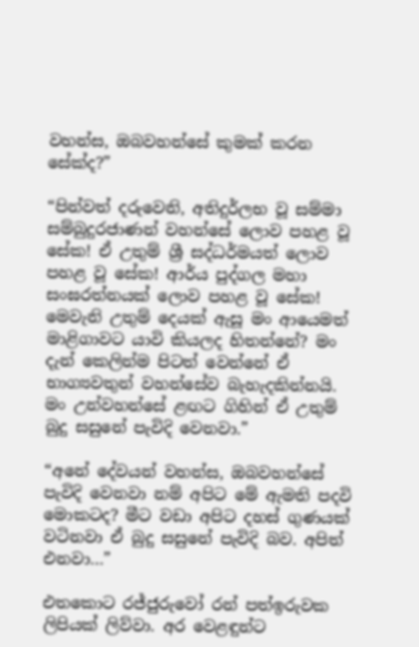වහන්ස, ඔබවහන්සේ කුමක් කරන සේක්ද?”

“පින්වත් දරුවෙනි, අතිදුර්ලභ වූ සම්මා සම්බුදුරජාණන් වහන්සේ ලොව පහළ වූ සේක! ඒ උතුම් ශ්‍රී සද්ධර්මයත් ලොව පහළ වූ සේක! ආර්ය පුද්ගල මහා සංඝරත්නයක් ලොව පහළ වූ සේක! මෙවැනි උතුම් දෙයක් ඇසූ මං ආයෙමත් මාළිගාවට යාවි කියලද හිතන්නේ? මං දැන් කෙලින්ම පිටත් වෙන්නේ ඒ භාග්‍යවතුන් වහන්සේව බැහැදකින්නයි. මං උන්වහන්සේ ළඟට ගිහින් ඒ උතුම් බුදු සසුනේ පැවිදි වෙනවා.”

“අනේ දේවයන් වහන්ස, ඔබවහන්සේ පැවිදි වෙනවා නම් අපිට මේ ඇමති පදවි මොකටද? මීට වඩා අපිට දහස් ගුණයක් වටිනවා ඒ බුදු සසුනේ පැවිදි බව. අපිත් එනවා…”

එතකොට රජ්ජුරුවෝ රන් පත්ඉරුවක ලිපියක් ලිව්වා. අර වෙළඳුන්ට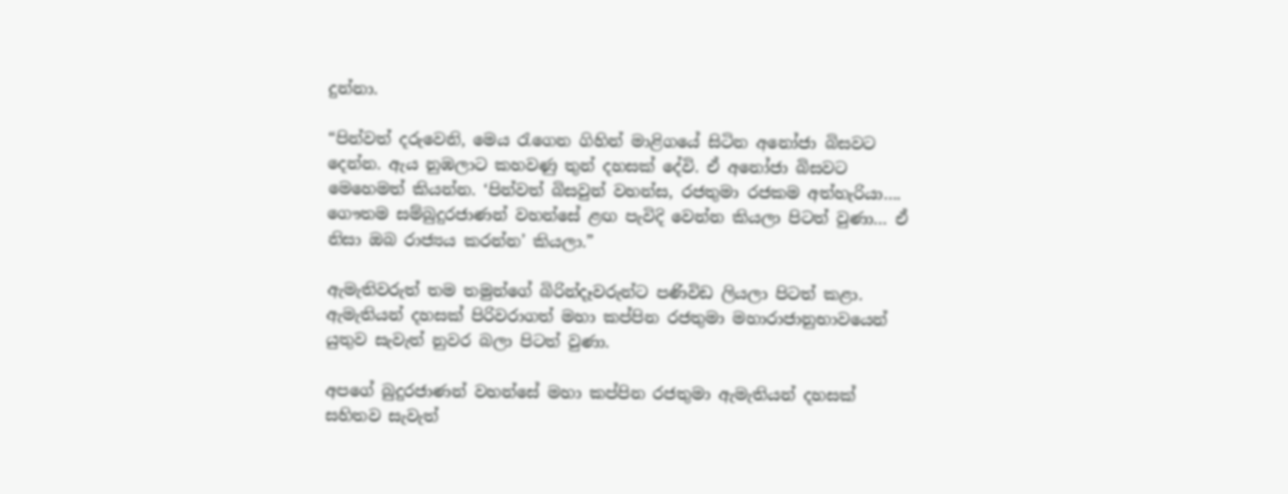දුන්නා.

“පින්වත් දරුවෙනි, මෙය රැගෙන ගිහින් මාළිගයේ සිටින අනෝජා බිසවට දෙන්න. ඇය නුඹලාට කහවණු තුන් දහසක් දේවි. ඒ අනෝජා බිසවට මෙහෙමත් කියන්න. ‘පින්වත් බිසවුන් වහන්ස, රජතුමා රජකම අත්හැරියා…. ගෞතම සම්බුදුරජාණන් වහන්සේ ළඟ පැවිදි වෙන්න කියලා පිටත් වුණා… ඒ නිසා ඔබ රාජ්‍යය කරන්න’ කියලා.”

ඇමැතිවරුත් තම තමුන්ගේ බිරින්දෑවරුන්ට පණිවිඩ ලියලා පිටත් කළා. ඇමැතියන් දහසක් පිරිවරාගත් මහා කප්පින රජතුමා මහාරාජානුභාවයෙන් යුතුව සැවැත් නුවර බලා පිටත් වුණා.

අපගේ බුදුරජාණන් වහන්සේ මහා කප්පින රජතුමා ඇමැතියන් දහසක් සහිතව සැවැත්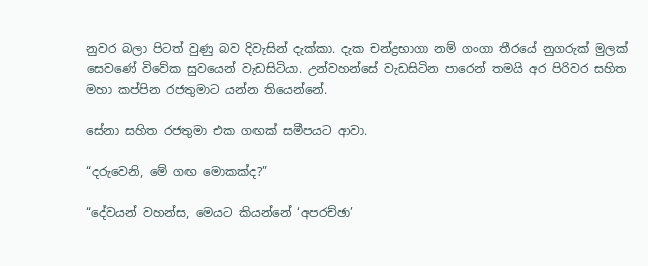නුවර බලා පිටත් වුණු බව දිවැසින් දැක්කා. දැක චන්ද්‍රභාගා නම් ගංගා තීරයේ නුගරුක් මුලක් සෙවණේ විවේක සුවයෙන් වැඩසිටියා. උන්වහන්සේ වැඩසිටින පාරෙන් තමයි අර පිරිවර සහිත මහා කප්පින රජතුමාට යන්න තියෙන්නේ.

සේනා සහිත රජතුමා එක ගඟක් සමීපයට ආවා.

“දරුවෙනි, මේ ගඟ මොකක්ද?”

“දේවයන් වහන්ස, මෙයට කියන්නේ ‘අපරච්ඡා’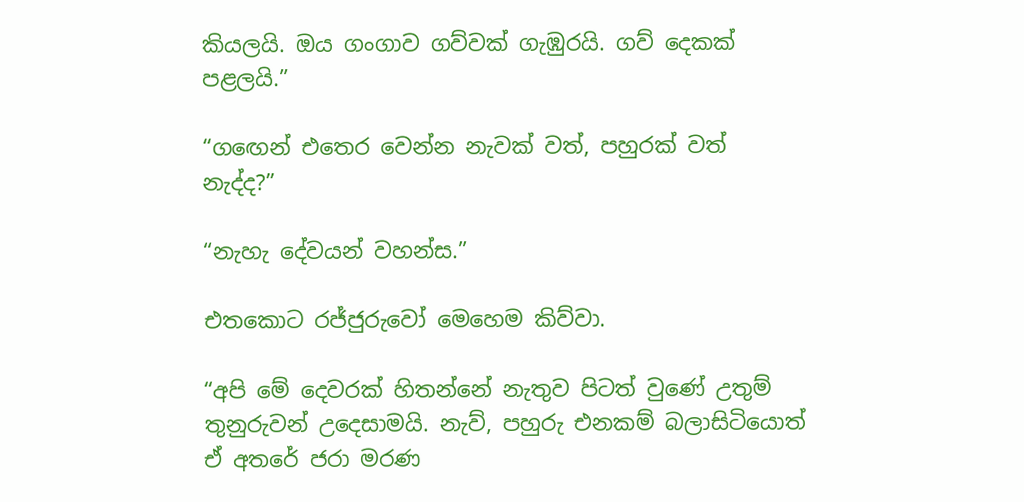කියලයි. ඔය ගංගාව ගව්වක් ගැඹුරයි. ගව් දෙකක් පළලයි.”

“ගඟෙන් එතෙර වෙන්න නැවක් වත්, පහුරක් වත් නැද්ද?”

“නැහැ දේවයන් වහන්ස.”

එතකොට රජ්ජුරුවෝ මෙහෙම කිව්වා.

“අපි මේ දෙවරක් හිතන්නේ නැතුව පිටත් වුණේ උතුම් තුනුරුවන් උදෙසාමයි. නැව්, පහුරු එනකම් බලාසිටියොත් ඒ අතරේ ජරා මරණ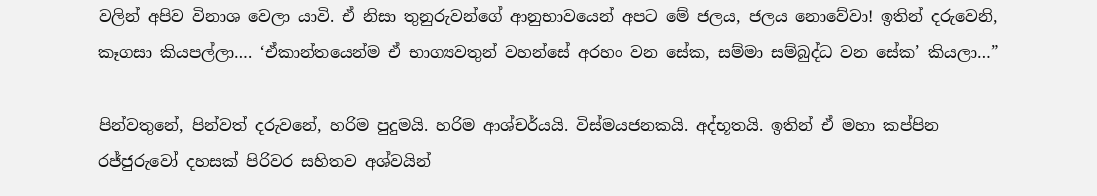වලින් අපිව විනාශ වෙලා යාවි. ඒ නිසා තුනුරුවන්ගේ ආනුභාවයෙන් අපට මේ ජලය, ජලය නොවේවා! ඉතින් දරුවෙනි, කෑගසා කියපල්ලා…. ‘ඒකාන්තයෙන්ම ඒ භාග්‍යවතුන් වහන්සේ අරහං වන සේක, සම්මා සම්බුද්ධ වන සේක’ කියලා…”

පින්වතුනේ, පින්වත් දරුවනේ, හරිම පුදුමයි. හරිම ආශ්චර්යයි. විස්මයජනකයි. අද්භූතයි. ඉතින් ඒ මහා කප්පින රජ්ජුරුවෝ දහසක් පිරිවර සහිතව අශ්වයින්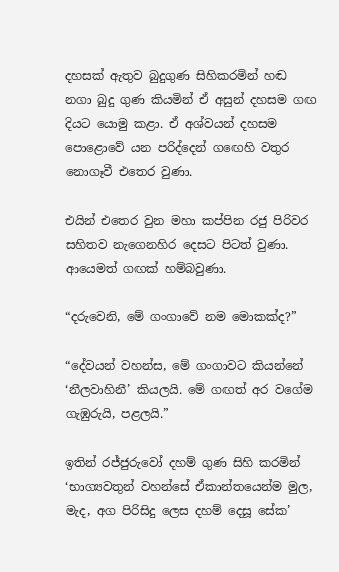දහසක් ඇතුව බුදුගුණ සිහිකරමින් හඬ නගා බුදු ගුණ කියමින් ඒ අසුන් දහසම ගඟ දියට යොමු කළා. ඒ අශ්වයන් දහසම පොළොවේ යන පරිද්දෙන් ගඟෙහි වතුර නොගෑවී එතෙර වුණා.

එයින් එතෙර වුන මහා කප්පින රජු පිරිවර සහිතව නැගෙනහිර දෙසට පිටත් වුණා. ආයෙමත් ගඟක් හම්බවුණා.

“දරුවෙනි, මේ ගංගාවේ නම මොකක්ද?”

“දේවයන් වහන්ස, මේ ගංගාවට කියන්නේ ‘නීලවාහිනී’ කියලයි. මේ ගඟත් අර වගේම ගැඹුරුයි, පළලයි.”

ඉතින් රජ්ජුරුවෝ දහම් ගුණ සිහි කරමින් ‘භාග්‍යවතුන් වහන්සේ ඒකාන්තයෙන්ම මුල, මැද, අග පිරිසිදු ලෙස දහම් දෙසූ සේක’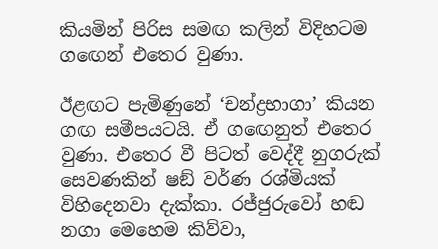කියමින් පිරිස සමඟ කලින් විදිහටම ගඟෙන් එතෙර වුණා.

ඊළඟට පැමිණුනේ ‘චන්ද්‍රභාගා’ කියන ගඟ සමීපයටයි. ඒ ගඟෙනුත් එතෙර වුණා. එතෙර වී පිටත් වෙද්දී නුගරුක් සෙවණකින් ෂඞ් වර්ණ රශ්මියක් විහිදෙනවා දැක්කා. රජ්ජුරුවෝ හඬ නගා මෙහෙම කිව්වා,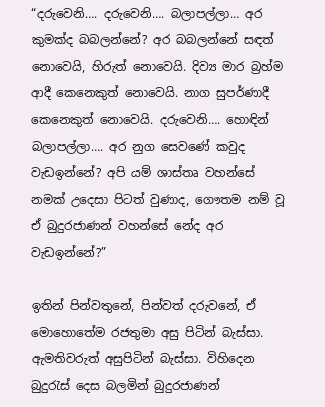“දරුවෙනි…. දරුවෙනි…. බලාපල්ලා… අර කුමක්ද බබලන්නේ? අර බබලන්නේ සඳත් නොවෙයි, හිරුත් නොවෙයි. දිව්‍ය මාර බ්‍රහ්ම ආදී කෙනෙකුත් නොවෙයි. නාග සුපර්ණාදී කෙනෙකුත් නොවෙයි. දරුවෙනි…. හොඳින් බලාපල්ලා…. අර නුග සෙවණේ කවුද වැඩඉන්නේ? අපි යම් ශාස්තෘ වහන්සේ නමක් උදෙසා පිටත් වුණාද, ගෞතම නම් වූ ඒ බුදුරජාණන් වහන්සේ නේද අර වැඩඉන්නේ?”

ඉතින් පින්වතුනේ, පින්වත් දරුවනේ, ඒ මොහොතේම රජතුමා අසු පිටින් බැස්සා. ඇමතිවරුත් අසුපිටින් බැස්සා. විහිදෙන බුදුරැස් දෙස බලමින් බුදුරජාණන්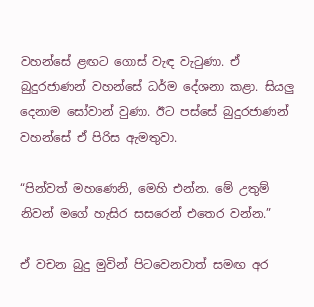වහන්සේ ළඟට ගොස් වැඳ වැටුණා. ඒ බුදුරජාණන් වහන්සේ ධර්ම දේශනා කළා. සියලු දෙනාම සෝවාන් වුණා. ඊට පස්සේ බුදුරජාණන් වහන්සේ ඒ පිරිස ඇමතුවා.

“පින්වත් මහණෙනි, මෙහි එන්න. මේ උතුම් නිවන් මගේ හැසිර සසරෙන් එතෙර වන්න.”

ඒ වචන බුදු මුවින් පිටවෙනවාත් සමඟ අර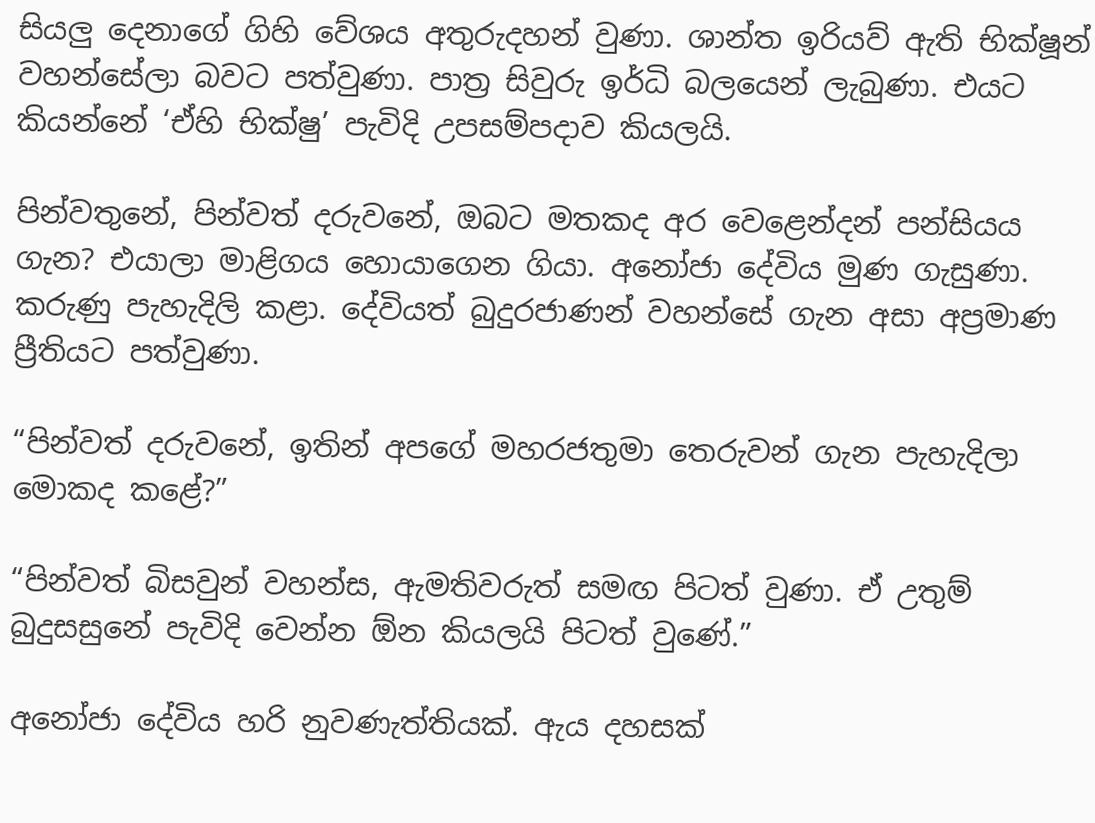සියලු දෙනාගේ ගිහි වේශය අතුරුදහන් වුණා. ශාන්ත ඉරියව් ඇති භික්ෂූන් වහන්සේලා බවට පත්වුණා. පාත්‍ර සිවුරු ඉර්ධි බලයෙන් ලැබුණා. එයට කියන්නේ ‘ඒහි භික්ෂු’ පැවිදි උපසම්පදාව කියලයි.

පින්වතුනේ, පින්වත් දරුවනේ, ඔබට මතකද අර වෙළෙන්දන් පන්සියය ගැන? එයාලා මාළිගය හොයාගෙන ගියා. අනෝජා දේවිය මුණ ගැසුණා. කරුණු පැහැදිලි කළා. දේවියත් බුදුරජාණන් වහන්සේ ගැන අසා අප්‍රමාණ ප්‍රීතියට පත්වුණා.

“පින්වත් දරුවනේ, ඉතින් අපගේ මහරජතුමා තෙරුවන් ගැන පැහැදිලා මොකද කළේ?”

“පින්වත් බිසවුන් වහන්ස, ඇමතිවරුත් සමඟ පිටත් වුණා. ඒ උතුම් බුදුසසුනේ පැවිදි වෙන්න ඕන කියලයි පිටත් වුණේ.”

අනෝජා දේවිය හරි නුවණැත්තියක්. ඇය දහසක්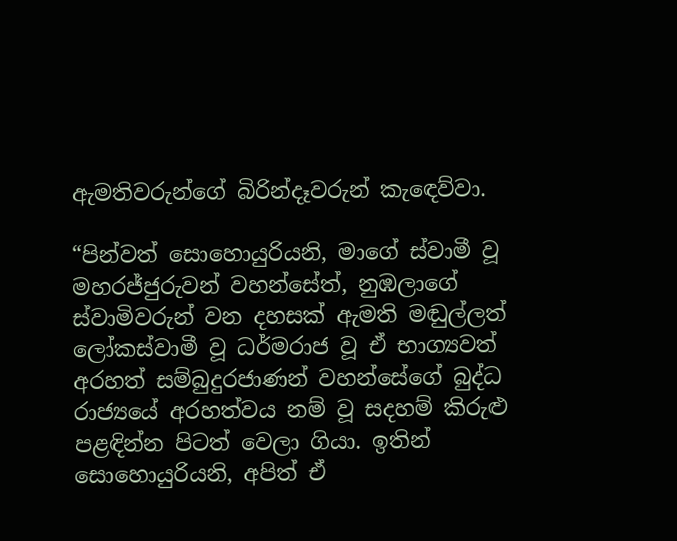ඇමතිවරුන්ගේ බිරින්දෑවරුන් කැඳෙව්වා.

“පින්වත් සොහොයුරියනි, මාගේ ස්වාමී වූ මහරජ්ජුරුවන් වහන්සේත්, නුඹලාගේ ස්වාමිවරුන් වන දහසක් ඇමති මඬුල්ලත් ලෝකස්වාමී වූ ධර්මරාජ වූ ඒ භාග්‍යවත් අරහත් සම්බුදුරජාණන් වහන්සේගේ බුද්ධ රාජ්‍යයේ අරහත්වය නම් වූ සදහම් කිරුළු පළඳින්න පිටත් වෙලා ගියා. ඉතින් සොහොයුරියනි, අපිත් ඒ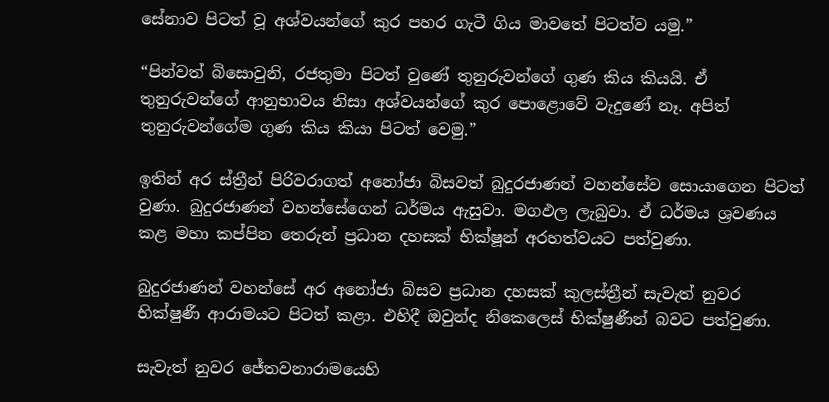සේනාව පිටත් වූ අශ්වයන්ගේ කුර පහර ගැටී ගිය මාවතේ පිටත්ව යමු.”

“පින්වත් බිසොවුනි, රජතුමා පිටත් වුණේ තුනුරුවන්ගේ ගුණ කිය කියයි. ඒ තුනුරුවන්ගේ ආනුභාවය නිසා අශ්වයන්ගේ කුර පොළොවේ වැදුණේ නෑ. අපිත් තුනුරුවන්ගේම ගුණ කිය කියා පිටත් වෙමු.”

ඉතින් අර ස්ත්‍රීන් පිරිවරාගත් අනෝජා බිසවත් බුදුරජාණන් වහන්සේව සොයාගෙන පිටත් වුණා. බුදුරජාණන් වහන්සේගෙන් ධර්මය ඇසුවා. මගඵල ලැබුවා. ඒ ධර්මය ශ්‍රවණය කළ මහා කප්පින තෙරුන් ප්‍රධාන දහසක් භික්ෂූන් අරහත්වයට පත්වුණා.

බුදුරජාණන් වහන්සේ අර අනෝජා බිසව ප්‍රධාන දහසක් කුලස්ත්‍රීන් සැවැත් නුවර භික්ෂුණී ආරාමයට පිටත් කළා. එහිදී ඔවුන්ද නිකෙලෙස් භික්ෂුණීන් බවට පත්වුණා.

සැවැත් නුවර ජේතවනාරාමයෙහි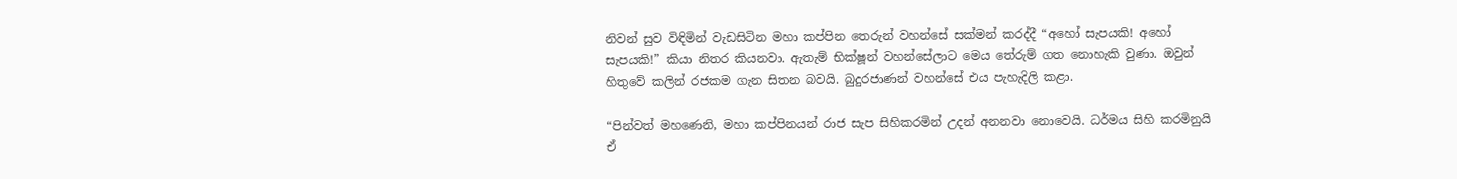නිවන් සුව විඳිමින් වැඩසිටින මහා කප්පින තෙරුන් වහන්සේ සක්මන් කරද්දී “අහෝ සැපයකි! අහෝ සැපයකි!” කියා නිතර කියනවා. ඇතැම් භික්ෂූන් වහන්සේලාට මෙය තේරුම් ගත නොහැකි වුණා. ඔවුන් හිතුවේ කලින් රජකම ගැන සිතන බවයි. බුදුරජාණන් වහන්සේ එය පැහැදිලි කළා.

“පින්වත් මහණෙනි, මහා කප්පිනයන් රාජ සැප සිහිකරමින් උදන් අනනවා නොවෙයි. ධර්මය සිහි කරමිනුයි ඒ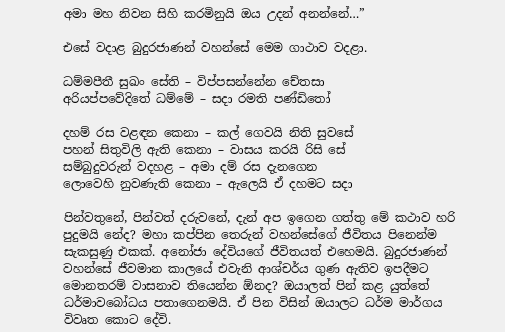අමා මහ නිවන සිහි කරමිනුයි ඔය උදන් අනන්නේ…”

එසේ වදාළ බුදුරජාණන් වහන්සේ මෙම ගාථාව වදළා.

ධම්මපීතී සුඛං සේති – විප්පසන්නේන චේතසා
අරියප්පවේදිතේ ධම්මේ – සදා රමති පණ්ඩිතෝ

දහම් රස වළඳන කෙනා – කල් ගෙවයි නිති සුවසේ
පහන් සිතුවිලි ඇති කෙනා – වාසය කරයි රිසි සේ
සම්බුදුවරුන් වදහළ – අමා දම් රස දැනගෙන
ලොවෙහි නුවණැති කෙනා – ඇලෙයි ඒ දහමට සදා

පින්වතුනේ, පින්වත් දරුවනේ, දැන් අප ඉගෙන ගත්තු මේ කථාව හරි පුදුමයි නේද? මහා කප්පින තෙරුන් වහන්සේගේ ජීවිතය පිනෙන්ම සැකසුණු එකක්. අනෝජා දේවියගේ ජීවිතයත් එහෙමයි. බුදුරජාණන් වහන්සේ ජීවමාන කාලයේ එවැනි ආශ්චර්ය ගුණ ඇතිව ඉපදීමට මොනතරම් වාසනාව තියෙන්න ඕනද? ඔයාලත් පින් කළ යුත්තේ ධර්මාවබෝධය පතාගෙනමයි. ඒ පින විසින් ඔයාලට ධර්ම මාර්ගය විවෘත කොට දේවි.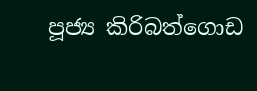පූජ්‍ය කිරිබත්ගොඩ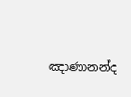ඤාණානන්ද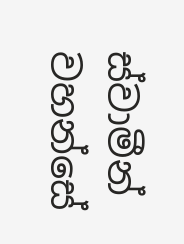ස්වාමීන් වහන්සේ